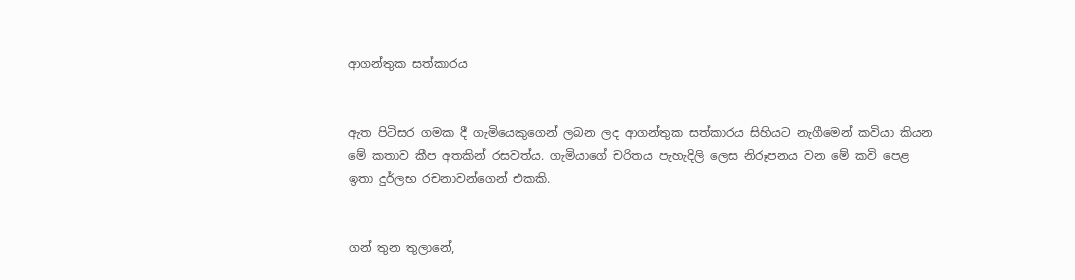ආගන්තුක සත්කාරය


ඇත පිටිසර ගමක දී ගැමියෙකුගෙන් ලබන ලද ආගන්තුක සත්කාරය සිහියට නැගීමෙන් කවියා කියන මේ කතාව කීප අතකින් රසවත්ය. ගැමියාගේ චරිතය පැහැදිලි ලෙස නිරූපනය වන මේ කවි පෙළ ඉතා දුර්ලභ රචනාවන්ගෙන් එකකි.


ගන් තුන තුලානේ,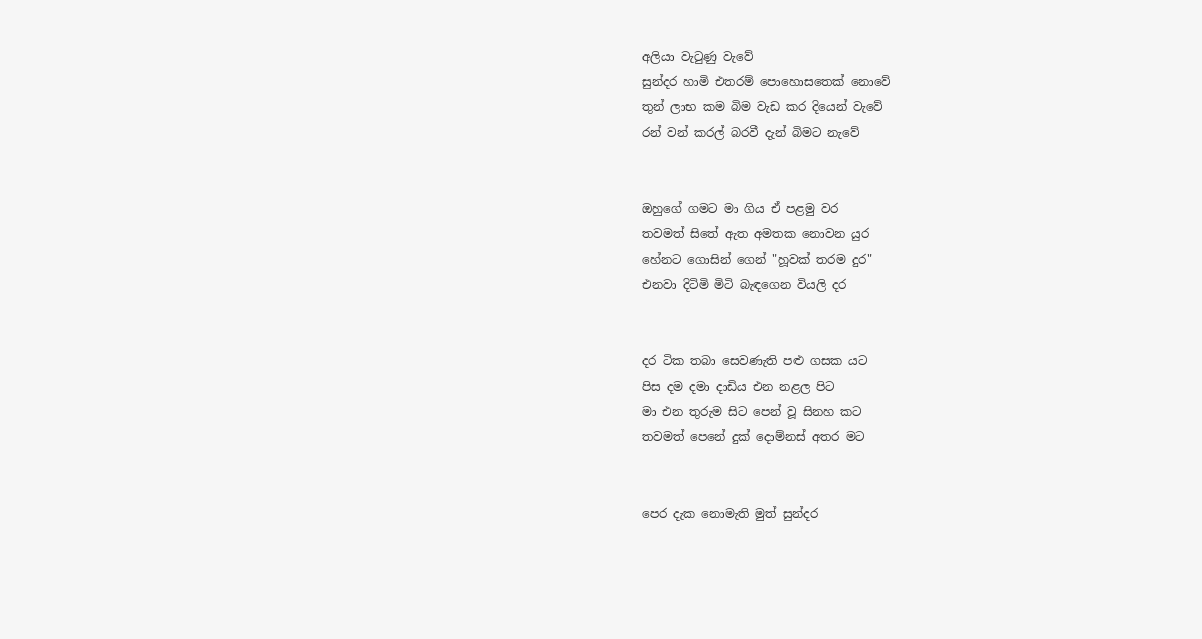අලියා වැටුණු වැවේ
සුන්දර හාමි එතරම් පොහොසතෙක්‌ නොවේ
තුන් ලාභ කම බිම වැඩ කර දියෙන් වැවේ
රන් වන් කරල් බරවී දැන් බිමට නැවේ


ඔහුගේ ගමට මා ගිය ඒ පළමු වර
තවමත් සිතේ ඇත අමතක නොවන යුර
හේනට ගොසින් ගෙන් "හූවක්‌ තරම දුර"
එනවා දිටිමි මිටි බැඳගෙන වියලි දර


දර ටික තබා සෙවණැති පළු ගසක යට
පිස දම දමා දාඩිය එන නළල පිට
මා එන තුරුම සිට පෙන් වූ සිනහ කට
තවමත් පෙනේ දුක්‌ දොම්නස්‌ අතර මට


පෙර දැක නොමැති මුත් සුන්දර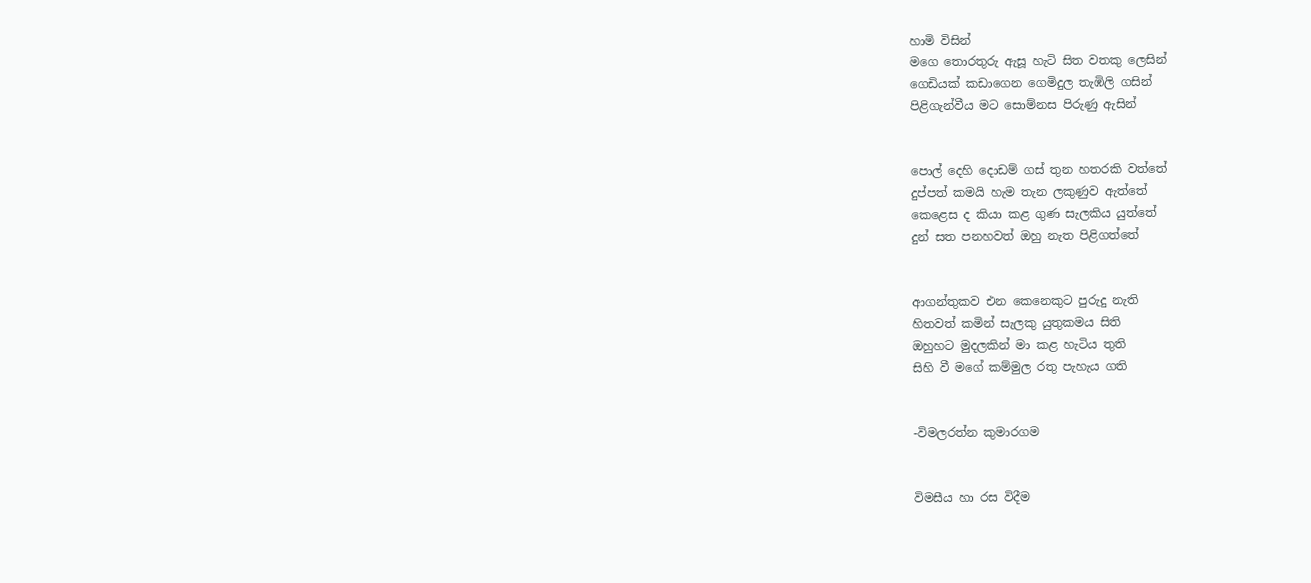හාමි විසින්
මගෙ තොරතුරු ඇසූ හැටි සිත වතකු ලෙසින්
ගෙඩියක්‌ කඩාගෙන ගෙමිදුල තැඹිලි ගසින්
පිළිගැන්වීය මට සොම්නස පිරුණු ඇසින්


පොල් දෙහි දොඩම් ගස්‌ තුන හතරකි වත්තේ
දුප්පත් කමයි හැම තැන ලකුණුව ඇත්තේ
කෙළෙස ද කියා කළ ගුණ සැලකිය යුත්තේ
දුන් සත පනහවත් ඔහු නැත පිළිගත්තේ


ආගන්තුකව එන කෙනෙකුට පුරුදු නැති
හිතවත් කමින් සැලකු යුතුකමය සිති
ඔහුහට මුදලකින් මා කළ හැටිය තුති
සිහි වී මගේ කම්මුල රතු පැහැය ගති


-විමලරත්න කුමාරගම


විමසීය හා රස විදීම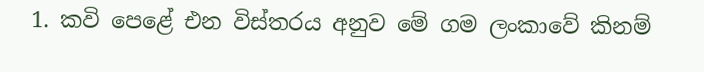1. කවි පෙළේ එන විස්‌තරය අනුව මේ ගම ලංකාවේ කිනම්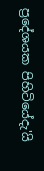ප්‍රදේශයක පිහිටියේදැ'යි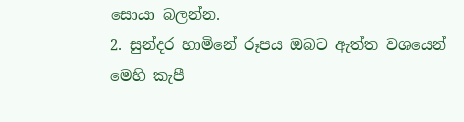සොයා බලන්න.
2. සුන්දර හාමිනේ රූපය ඔබට ඇත්ත වශයෙන් මෙහි කැපී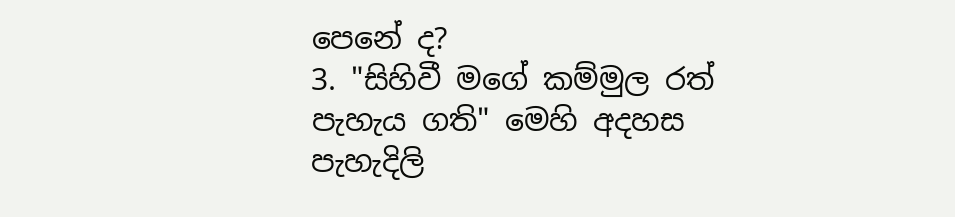පෙනේ ද?
3. "සිහිවී මගේ කම්මුල රත් පැහැය ගති" මෙහි අදහස පැහැදිලි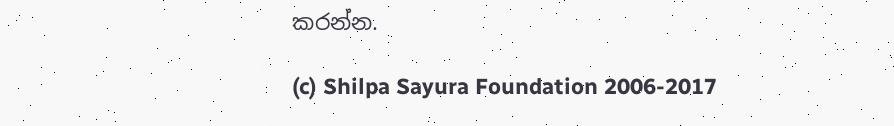කරන්න.

(c) Shilpa Sayura Foundation 2006-2017